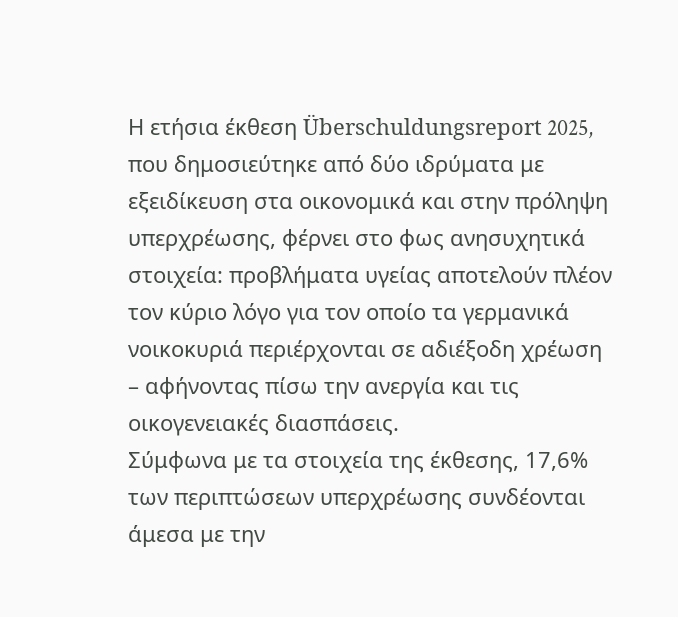Η ετήσια έκθεση Überschuldungsreport 2025, που δημοσιεύτηκε από δύο ιδρύματα με εξειδίκευση στα οικονομικά και στην πρόληψη υπερχρέωσης, φέρνει στο φως ανησυχητικά στοιχεία: προβλήματα υγείας αποτελούν πλέον τον κύριο λόγο για τον οποίο τα γερμανικά νοικοκυριά περιέρχονται σε αδιέξοδη χρέωση – αφήνοντας πίσω την ανεργία και τις οικογενειακές διασπάσεις.
Σύμφωνα με τα στοιχεία της έκθεσης, 17,6% των περιπτώσεων υπερχρέωσης συνδέονται άμεσα με την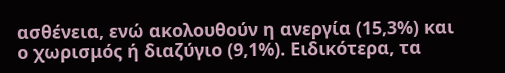ασθένεια, ενώ ακολουθούν η ανεργία (15,3%) και ο χωρισμός ή διαζύγιο (9,1%). Ειδικότερα, τα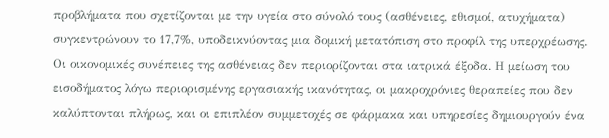προβλήματα που σχετίζονται με την υγεία στο σύνολό τους (ασθένειες, εθισμοί, ατυχήματα) συγκεντρώνουν το 17,7%, υποδεικνύοντας μια δομική μετατόπιση στο προφίλ της υπερχρέωσης.
Οι οικονομικές συνέπειες της ασθένειας δεν περιορίζονται στα ιατρικά έξοδα. Η μείωση του εισοδήματος λόγω περιορισμένης εργασιακής ικανότητας, οι μακροχρόνιες θεραπείες που δεν καλύπτονται πλήρως, και οι επιπλέον συμμετοχές σε φάρμακα και υπηρεσίες δημιουργούν ένα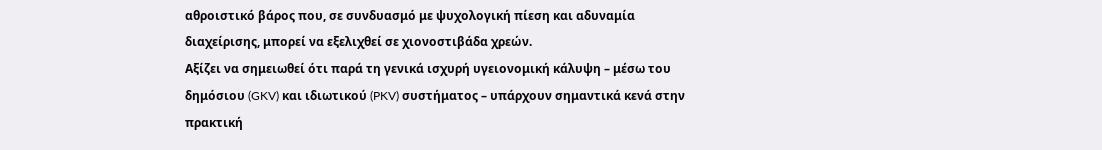αθροιστικό βάρος που, σε συνδυασμό με ψυχολογική πίεση και αδυναμία διαχείρισης, μπορεί να εξελιχθεί σε χιονοστιβάδα χρεών.
Αξίζει να σημειωθεί ότι παρά τη γενικά ισχυρή υγειονομική κάλυψη – μέσω του δημόσιου (GKV) και ιδιωτικού (PKV) συστήματος – υπάρχουν σημαντικά κενά στην πρακτική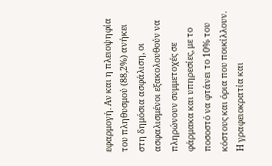εφαρμογή. Αν και η πλειοψηφία του πληθυσμού (88,2%) ανήκει στη δημόσια ασφάλιση, οι ασφαλισμένοι εξακολουθούν να πληρώνουν συμμετοχές σε φάρμακα και υπηρεσίες, με το ποσοστό να φτάνει το 10% του κόστους και όρια που ποικίλλουν. Η γραφειοκρατία και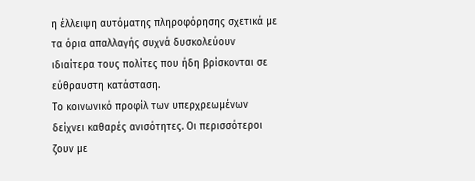η έλλειψη αυτόματης πληροφόρησης σχετικά με τα όρια απαλλαγής συχνά δυσκολεύουν ιδιαίτερα τους πολίτες που ήδη βρίσκονται σε εύθραυστη κατάσταση.
Το κοινωνικό προφίλ των υπερχρεωμένων δείχνει καθαρές ανισότητες. Οι περισσότεροι ζουν με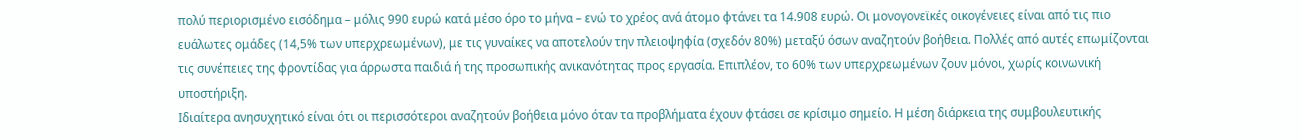πολύ περιορισμένο εισόδημα – μόλις 990 ευρώ κατά μέσο όρο το μήνα – ενώ το χρέος ανά άτομο φτάνει τα 14.908 ευρώ. Οι μονογονεϊκές οικογένειες είναι από τις πιο ευάλωτες ομάδες (14,5% των υπερχρεωμένων), με τις γυναίκες να αποτελούν την πλειοψηφία (σχεδόν 80%) μεταξύ όσων αναζητούν βοήθεια. Πολλές από αυτές επωμίζονται τις συνέπειες της φροντίδας για άρρωστα παιδιά ή της προσωπικής ανικανότητας προς εργασία. Επιπλέον, το 60% των υπερχρεωμένων ζουν μόνοι, χωρίς κοινωνική υποστήριξη.
Ιδιαίτερα ανησυχητικό είναι ότι οι περισσότεροι αναζητούν βοήθεια μόνο όταν τα προβλήματα έχουν φτάσει σε κρίσιμο σημείο. Η μέση διάρκεια της συμβουλευτικής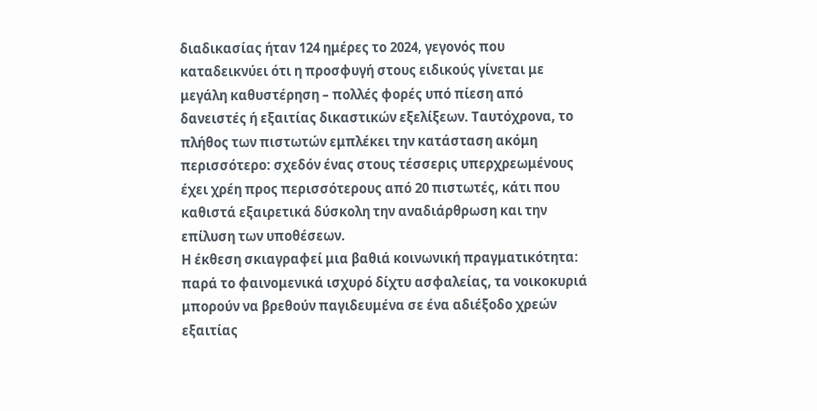διαδικασίας ήταν 124 ημέρες το 2024, γεγονός που καταδεικνύει ότι η προσφυγή στους ειδικούς γίνεται με μεγάλη καθυστέρηση – πολλές φορές υπό πίεση από δανειστές ή εξαιτίας δικαστικών εξελίξεων. Ταυτόχρονα, το πλήθος των πιστωτών εμπλέκει την κατάσταση ακόμη περισσότερο: σχεδόν ένας στους τέσσερις υπερχρεωμένους έχει χρέη προς περισσότερους από 20 πιστωτές, κάτι που καθιστά εξαιρετικά δύσκολη την αναδιάρθρωση και την επίλυση των υποθέσεων.
Η έκθεση σκιαγραφεί μια βαθιά κοινωνική πραγματικότητα: παρά το φαινομενικά ισχυρό δίχτυ ασφαλείας, τα νοικοκυριά μπορούν να βρεθούν παγιδευμένα σε ένα αδιέξοδο χρεών εξαιτίας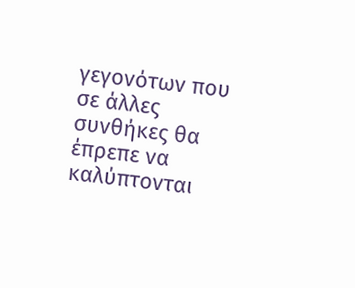γεγονότων που σε άλλες συνθήκες θα έπρεπε να καλύπτονται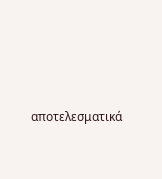αποτελεσματικά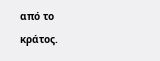από το κράτος.